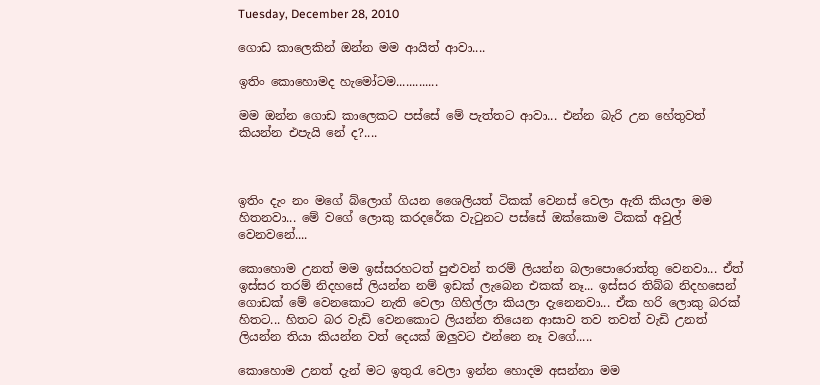Tuesday, December 28, 2010

ගොඩ කාලෙකින් ඔන්න මම ආයිත් ආවා....

ඉතිං කොහොමද හැමෝටම.............

මම ඔන්න ගොඩ කාලෙකට පස්සේ මේ පැත්තට ආවා... එන්න බැරි උන හේතුවත් කියන්න එපැයි නේ ද?....



ඉතිං දැං නං මගේ බ්ලොග් ගියන ශෛලියත් ටිකක් වෙනස් වෙලා ඇති කියලා මම හිතනවා... මේ වගේ ලොකු කරදරේක වැටුනට පස්සේ ඔක්කොම ටිකක් අවුල් වෙනවනේ....

කොහොම උනත් මම ඉස්සරහටත් පුළුවන් තරම් ලියන්න බලාපොරොත්තු වෙනවා... ඒත් ඉස්සර තරම් නිදහසේ ලියන්න නම් ඉඩක් ලැබෙන එකක් නෑ... ඉස්සර තිබ්බ නිදහසෙන් ගොඩක් මේ වෙනකොට නැති වෙලා ගිහිල්ලා කියලා දැනෙනවා... ඒක හරි ලොකු බරක් හිතට... හිතට බර වැඩි වෙනකොට ලියන්න තියෙන ආසාව තව තවත් වැඩි උනත් ලියන්න තියා කියන්න වත් දෙයක් ඔලුවට එන්නෙ නෑ ව‍ගේ.....

කොහොම උනත් දැන් මට ඉතුරැ වෙලා ඉන්න හොදම අසන්නා මම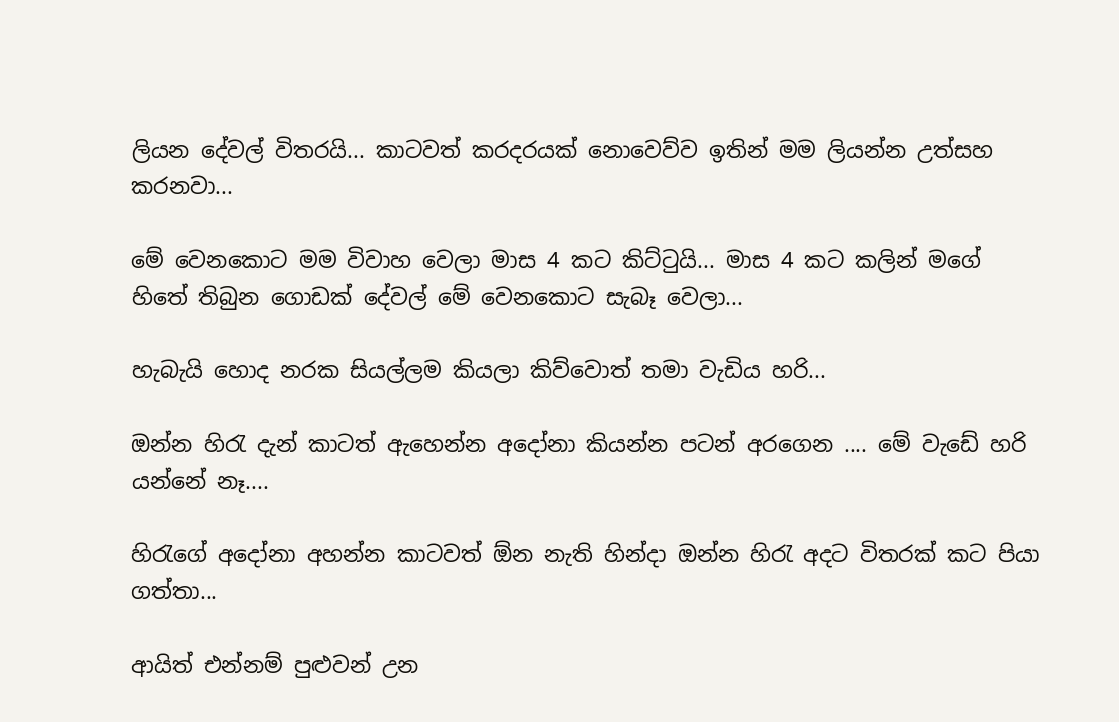ලියන දේවල් විතරයි... කාටවත් කරදරයක් නොවෙව්ව ඉතින් මම ලියන්න උත්සහ කරනවා...

මේ වෙනකොට මම විවාහ වෙලා මාස 4 කට කිට්ටුයි... මාස 4 කට කලින් මගේ හිතේ තිබුන ගොඩක් දේවල් මේ වෙනකොට සැබෑ වෙලා...

හැබැයි හොද නරක සියල්ලම කියලා කිව්වොත් තමා වැඩිය හරි...

ඔන්න හිරැ දැන් කාටත් ඇහෙන්න අදෝනා කියන්න පටන් අරගෙන .... මේ වැඩේ හරි යන්නේ නෑ....

හිරැගේ අදෝනා අහන්න කාටවත් ඕන නැති හින්ද‍ා ඔන්න හිරැ අදට විතරක් කට පියා ගත්තා...

ආයිත් එන්නම් පුළුවන් උන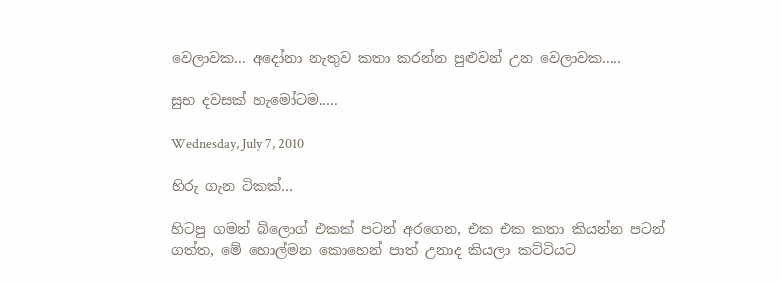වෙලාවක... අදෝනා නැතුව කතා කරන්න පුළුවන් උන වෙලාවක.....

සුභ දවසක් හැමෝටම.....

Wednesday, July 7, 2010

හිරු ගැන ටිකක්...

හිටපු ගමන් බ්ලොග් එකක් පටන් අරගෙන, එක එක කතා කියන්න පටන් ගත්ත, මේ ‍හොල්මන කොහෙන් පාත් උනාද කියලා කට්ටියට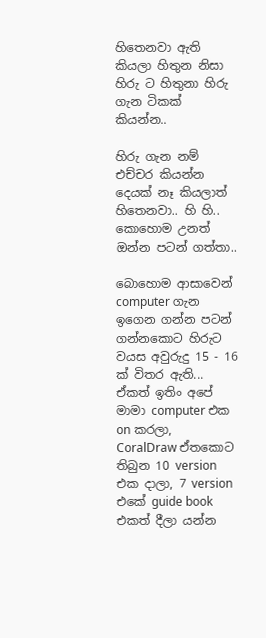හිතෙනවා ඇති කියලා හිතුන නිසා හිරු ට හිතුනා හිරු ගැන ටිකක් කියන්න..

හිරු ගැන නම් එච්චර කියන්න දෙයක් නෑ කියලාත් හිතෙනවා.. හි හි.. කොහොම උනත් ඔන්න පටන් ගත්තා..

බොහොම ආසාවෙන් computer ගැන ඉගෙන ගන්න පටන් ගන්නකොට හිරුට වයස අවුරුදු 15 - 16 ක් විතර ඇති... ඒකත් ඉතිං අපේ මාමා computer එක on කරලා, CoralDraw ඒතකොට තිබුන 10 version එක දාලා, 7 version එකේ guide book එකත් දීලා යන්න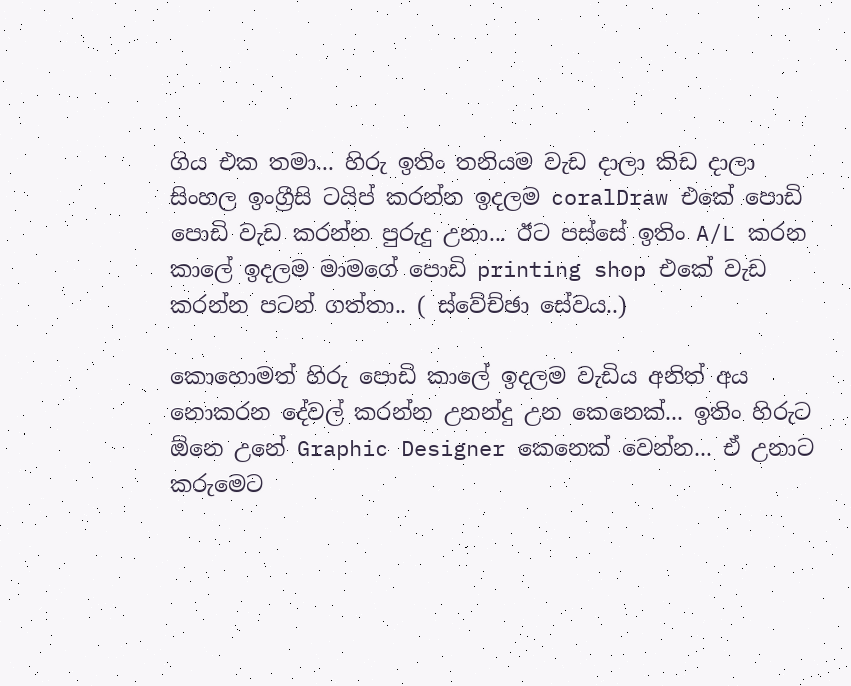ගිය එක තමා... හිරු ඉතිං තනියම වැඩ දාලා කිඩ දාලා සිංහල ඉංග්‍රීසි ටයිප් කරන්න ඉදලම coralDraw එකේ පොඩි පොඩි වැඩ කරන්න පුරුදු උනා... ඊට පස්සේ ඉතිං A/L කරන කාලේ ඉදලම මාමගේ පොඩි printing shop එකේ වැඩ කරන්න පටන් ගත්තා.. ( ස්වේච්ඡා සේවය..)

කොහොමත් හිරු පොඩි කාලේ ඉදලම වැඩිය අනිත් අය නොකරන දේවල් කරන්න උනන්දු උන කෙනෙක්... ඉතිං හිරුට ඕනෙ උනේ Graphic Designer කෙනෙක් වෙන්න... ඒ උනාට කරුමෙට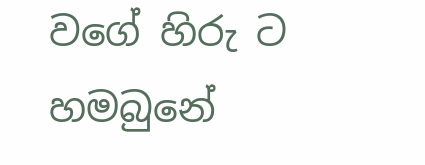වගේ හිරු ට හමබුනේ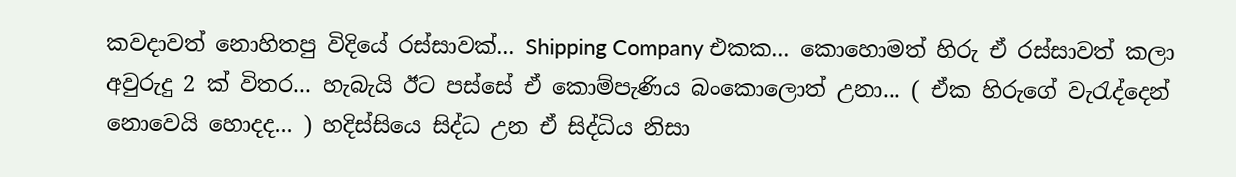කවදාවත් නොහිතපු විදියේ රස්සාවක්... Shipping Company එකක... කොහොමත් හිරු ඒ රස්සාවත් කලා අවුරුදු 2 ක් විතර... හැබැයි ඊට පස්සේ ඒ කොම්පැණිය බංකොලොත් උනා... ( ඒක හිරුගේ වැරැද්දෙන් නොවෙයි හොදද... ) හදිස්සියෙ සිද්ධ උන ඒ සිද්ධිය නිසා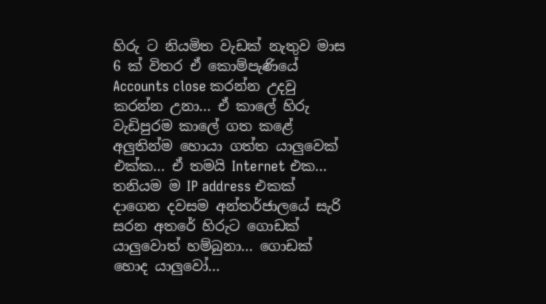හිරු ට නියමිත වැඩක් නැතුව මාස 6 ක් විතර ඒ ‍කොම්පැණියේ Accounts close කරන්න උදවු කරන්න උනා... ඒ කාලේ හිරු වැඩිපුරම කාලේ ගත කළේ අලුතින්ම හොයා ගත්ත යාලුවෙක් එක්ක... ඒ තමයි Internet එක... තනියම ම IP address එකක් දාගෙන දවසම අන්තර්ජාලයේ සැරි සරන අතරේ හිරුට ගොඩක් යාලුවොත් හම්බුනා... ගොඩක් හොද යාලුවෝ...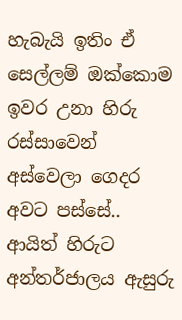හැබැයි ඉතිං ඒ සෙල්ලම් ඔක්කොම ඉවර උනා හිරු රස්සාවෙන් අස්වෙලා ගෙදර අවට පස්සේ.. ආයිත් හිරුට අන්තර්ජාලය ඇසුරු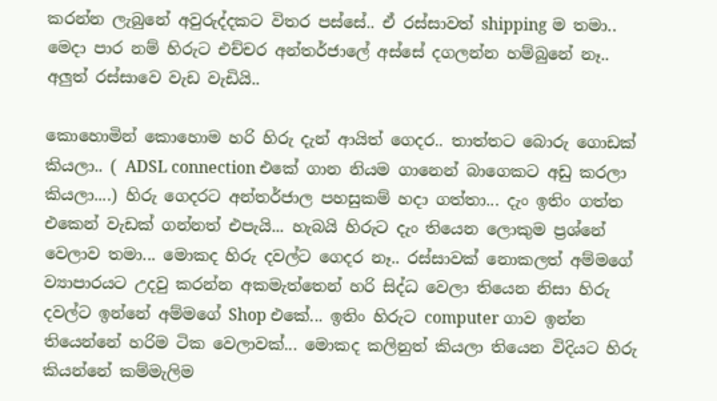කරන්න ලැබුනේ අවුරුද්දකට විතර පස්සේ.. ඒ රස්සාවත් shipping ම තමා.. මෙදා පාර නම් හිරුට එච්චර අන්තර්ජාලේ අස්සේ දගලන්න හම්බුනේ නෑ.. අලුත් රස්සාවෙ වැඩ වැඩියි..

කොහොමින් කොහොම හරි හිරු දැන් ආයිත් ගෙදර.. තාත්තට බොරු ගොඩක් කියලා.. ( ADSL connection එකේ ගාන නියම ගානෙන් බාගෙකට අඩු කරලා කියලා....) හිරු ගෙදරට අන්තර්ජාල පහසුකම් හදා ගත්තා... දැං ඉතිං ගත්ත එකෙන් වැඩක් ගන්නත් එපැයි... හැබයි හිරුට දැං තියෙන ලොකුම ප්‍රශ්නේ වෙලාව තමා... මොකද හිරු දවල්ට ගෙදර නෑ.. රස්සාවක් නොකලත් අම්මගේ ව්‍යාපාරයට උදවු කරන්න අකමැත්තෙන් හරි සිද්ධ වෙලා තියෙන නිසා හිරු දවල්ට ඉන්නේ අම්මගේ Shop එකේ... ඉතිං හිරුට computer ගාව ඉන්න තියෙන්නේ හරිම ටික වෙලාවක්... මොකද කලිනුත් කියලා තියෙන විදියට හිරු කියන්නේ කම්මැලිම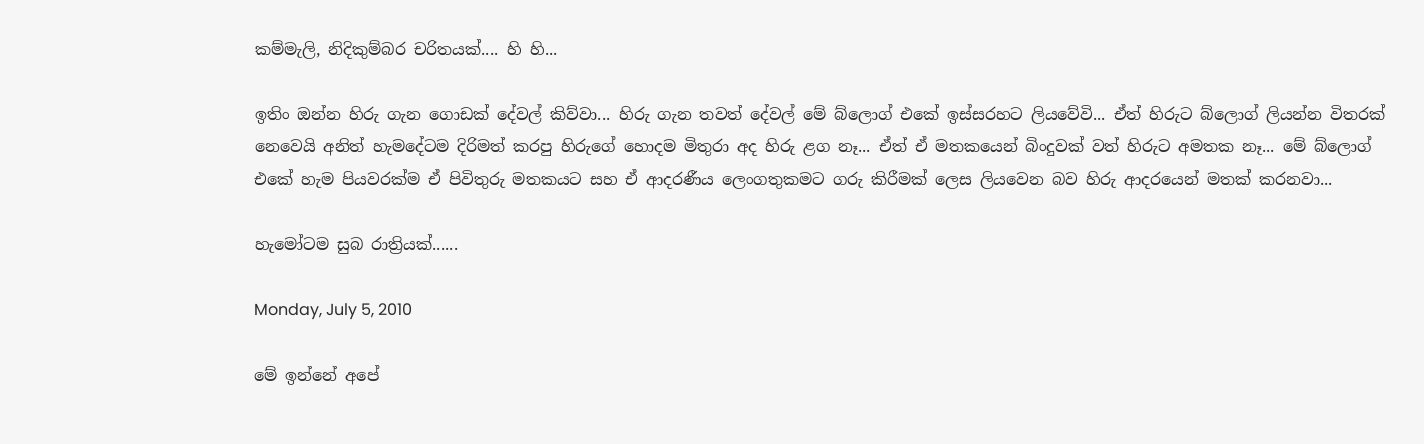කම්මැලි, නිදිකුම්බර චරිතයක්.... හි හි...

ඉතිං ඔන්න හිරු ගැන ගොඩක් දේවල් කිව්වා... හිරු ගැන තවත් දේවල් මේ බ්‍‍ලොග් එකේ ඉස්සරහට ලියවේවි... ඒත් හිරුට බ්ලොග් ලියන්න විතරක් නෙවෙයි අනිත් හැමදේටම දිරිමත් කරපු හිරුගේ හොදම මිතුරා අද හිරු ළග නෑ... ඒත් ඒ මතකයෙන් බිංදුවක් වත් හිරුට අමතක නෑ... මේ බ්ලොග් එකේ හැම පියවරක්ම ඒ පිවිතුරු මතකයට සහ ඒ ආදරණීය ලෙංගතුකමට ගරු කිරීමක් ලෙස ලියවෙන බව හිරු ආදරයෙන් මතක් කරනවා...

හැමෝටම සුබ රාත්‍රියක්......

Monday, July 5, 2010

මේ ඉන්නේ අපේ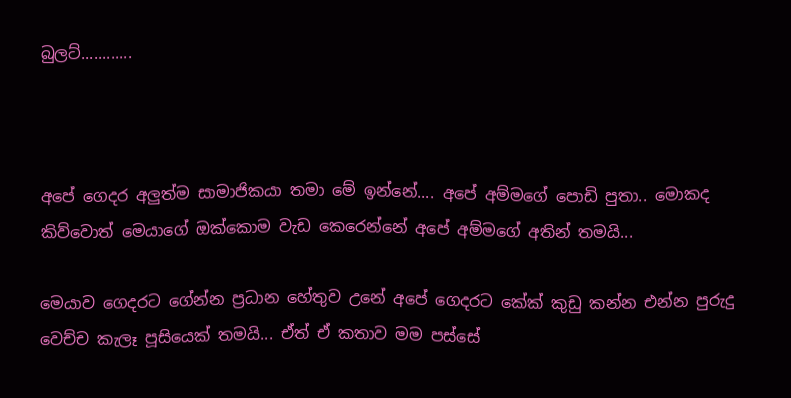බුලට්............



අපේ ගෙදර අලුත්ම සාමාජිකයා තමා මේ ඉන්නේ.... අපේ අම්මගේ පොඩි පුතා.. මොකද කිව්වොත් මෙයාගේ ඔක්කොම වැඩ කෙරෙන්නේ අපේ අම්මගේ අතින් තමයි...

මෙයාව ගෙදරට ගේන්න ප්‍රධාන හේතුව උනේ අපේ ගෙදරට කේක් කුඩු කන්න එන්න පුරුදු වෙච්ච කැලෑ පූසියෙක් තමයි... ඒත් ඒ කතාව මම පස්සේ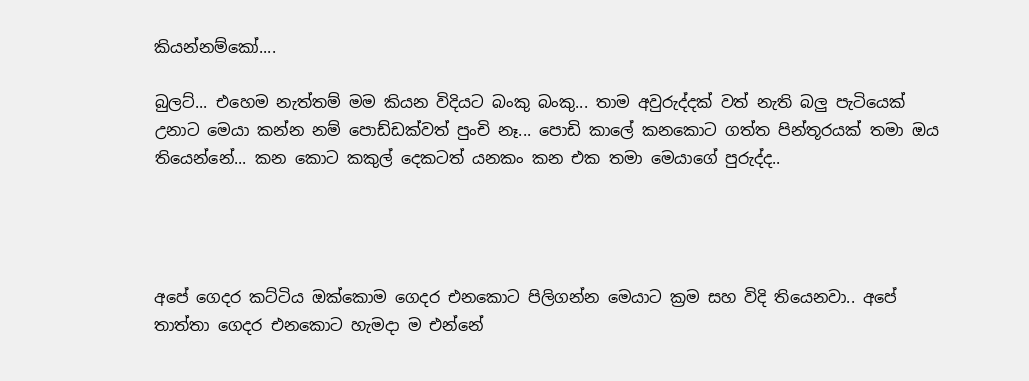කියන්නම්කෝ....

බුලට්... එහෙම නැත්තම් මම කියන විදියට බංකු බංකු... තාම අවුරුද්දක් වත් නැති බලු පැටියෙක් උනාට මෙයා කන්න නම් පොඩ්ඩක්වත් පුංචි නෑ... පොඩි කාලේ කනකොට ගත්ත පින්තූරයක් තමා ඔය තියෙන්නේ... කන කොට කකුල් දෙකටත් යනකං කන එක තමා මෙයාගේ පුරුද්ද..




අපේ ගෙදර කට්ටිය ඔ‍ක්කොම ගෙදර එනකොට පිලිගන්න මෙයාට ක්‍රම සහ විදි තියෙනවා.. අපේ තාත්තා ගෙදර එනකොට හැමදා ම එන්නේ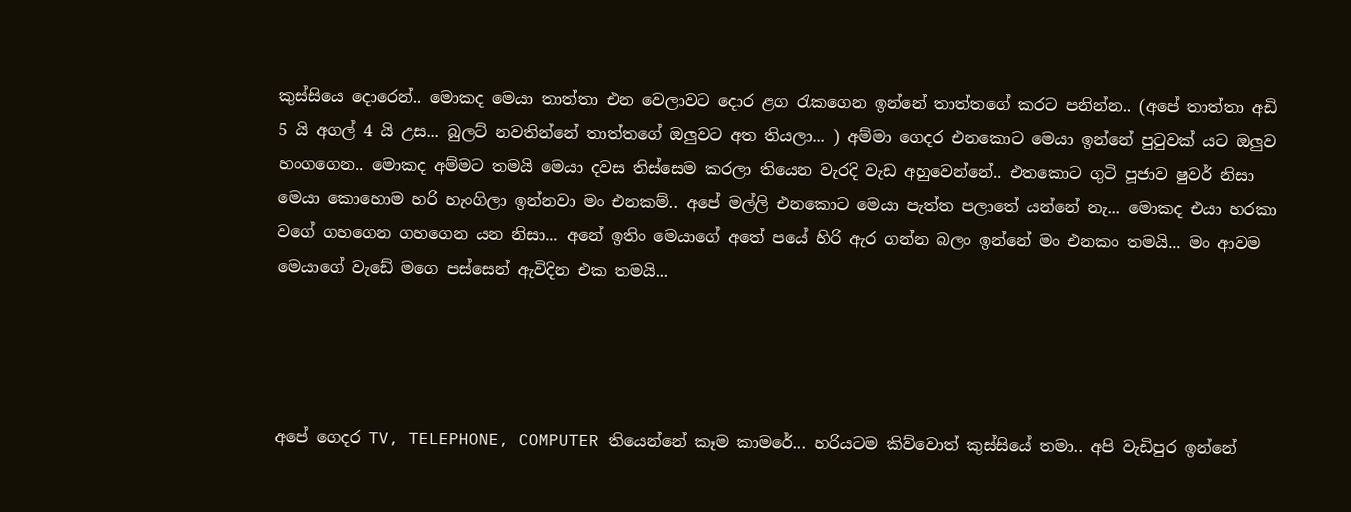කුස්සියෙ ‍දොරෙන්.. මොකද මෙයා තාත්තා එන වෙලාවට දොර ළග රැකගෙන ඉන්නේ තාත්තගේ කරට පනින්න.. (අපේ තාත්තා අඩි 5 යි අගල් 4 යි උස... බුලට් නවතින්නේ තාත්තගේ ඔලුවට අත තියලා... ) අම්මා ගෙදර එනකොට මෙයා ඉන්නේ පුටුවක් යට ඔලුව හංගගෙන.. මොකද අම්මට තමයි මෙයා දවස තිස්සෙම කරලා තියෙන වැරදි වැඩ අහුවෙන්නේ.. එතකොට ගුටි පූජාව ෂුවර් නිසා මෙයා කොහොම හරි හැංගිලා ඉන්නවා මං එනකම්.. අපේ මල්ලි එනකොට මෙයා පැත්ත පලාතේ යන්නේ නැ... මොකද එයා හරකා වගේ ගහගෙන ගහගෙන යන නිසා... අනේ ඉතිං මෙයාගේ අතේ පයේ හිරි ඇර ගන්න බලං ඉන්නේ මං එනකං තමයි... මං ආවම මෙයාගේ වැඩේ මගෙ පස්සෙන් ඇවිදින එක තමයි...




අපේ ගෙදර TV, TELEPHONE, COMPUTER තියෙන්නේ කෑම කාමරේ... හරියටම කිව්වොත් කුස්සියේ තමා.. අපි වැඩිපුර ඉන්නේ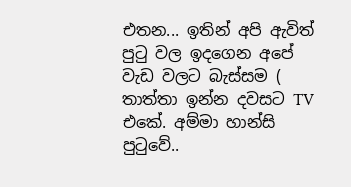එතන... ඉතින් අපි ඇවිත් පුටු වල ඉදගෙන අපේ වැඩ වලට බැස්සම ( තාත්තා ඉන්න දවසට TV එකේ. අම්මා හාන්සි පුටුවේ..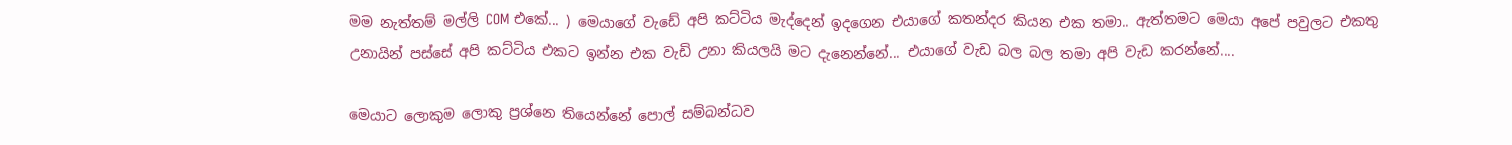මම නැත්තම් මල්ලි COM එකේ... ) මෙයාගේ වැඩේ අපි කට්ටිය මැද්දෙන් ඉදගෙන එයාගේ කතන්දර කියන එක තමා.. ඇත්තමට මෙයා අපේ පවුලට එකතු උනායින් පස්සේ අපි කට්ටිය එකට ඉන්න එක වැඩි උනා කියලයි මට දැනෙන්නේ... එයාගේ වැඩ බල බල තමා අපි වැඩ කරන්නේ....

මෙයාට ලොකුම ලොකු ප්‍රශ්නෙ තියෙන්නේ පොල් සම්බන්ධව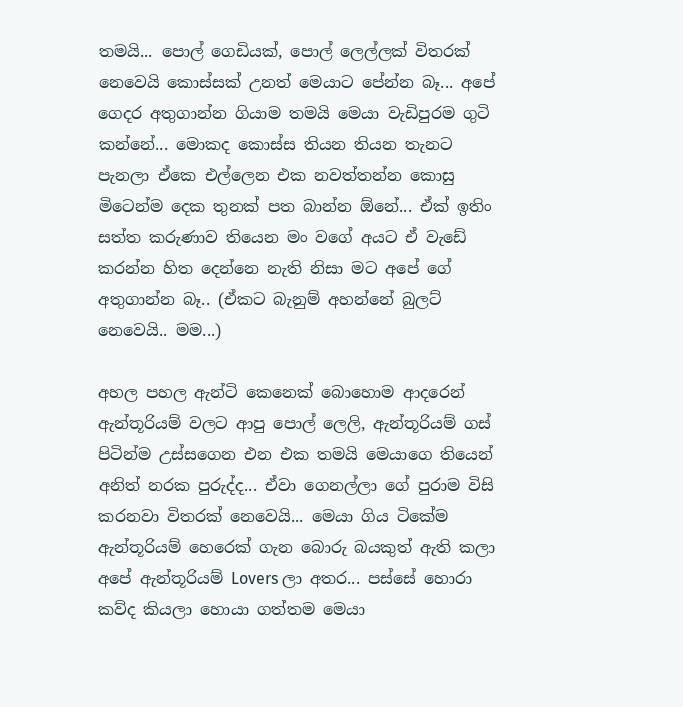තමයි... පොල් ගෙඩියක්, පොල් ලෙල්‍ලක් විතරක් නෙවෙයි කොස්සක් උනත් මෙයාට පේන්න බෑ... අපේ ගෙදර අතුගාන්න ගියාම තමයි මෙයා වැඩිපුරම ගුටි කන්නේ... මොකද කොස්ස තියන තියන තැනට පැනලා ඒකෙ එල්ලෙන එක නවත්තන්න කොසු මිටෙන්ම දෙක තුනක් පත බාන්න ඕනේ... ඒක් ඉතිං සත්ත කරුණාව තියෙන මං වගේ අයට ඒ වැඩේ කරන්න හිත දෙන්නෙ නැති නිසා මට අපේ ගේ අතුගාන්න බෑ.. (ඒකට බැනුම් අහන්නේ බුලට් නෙවෙයි.. මම...)

අහල පහල ඇන්ටි කෙනෙක් බොහොම ආදරෙන් ඇන්තූරියම් වලට ආපු පොල් ලෙලි, ඇන්තූරියම් ගස් පිටින්ම උස්සගෙන එන එක තමයි මෙයාගෙ තියෙන් අනිත් නරක පුරුද්ද... ඒවා ගෙනල්ලා ගේ පුරාම විසි කරනවා විතරක් නෙවෙයි... මෙයා ගිය ටිකේම ඇන්තූරියම් හෙරෙක් ගැන බොරු බයකුත් ඇති කලා අපේ ඇන්තූරියම් Lovers ලා අතර... පස්සේ හොරා කව්ද කියලා හොයා ගත්තම මෙයා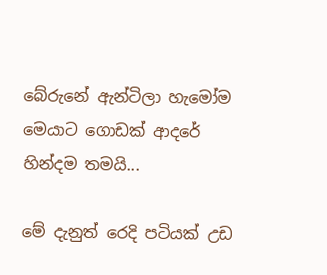බේරුනේ ඇන්ටිලා හැමෝම මෙයාට ගොඩක් ආදරේ හින්දම තමයි...

මේ දැනුත් රෙදි පටියක් උඩ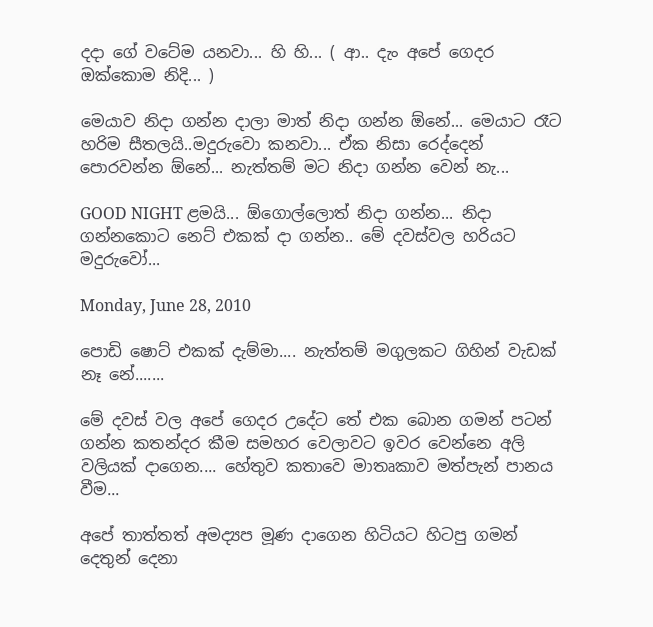දදා ගේ වටේම යනවා... හි හි... ( ආ.. දැං අපේ ගෙදර ඔක්කොම නිදි... )

මෙයාව නිදා ගන්න දාලා මාත් නිදා ගන්න ඕනේ... මෙයාට රෑට හරිම සීතලයි..මදුරුවො කනවා... ඒක නිසා රෙද්දෙන් පොරවන්න ඕනේ... නැත්තම් මට නිදා ගන්න වෙන් නැ...

GOOD NIGHT ළමයි... ඕගොල්ලොත් නිදා ගන්න... නිදා ගන්නකොට නෙට් එකක් දා ගන්න.. මේ දවස්වල හරියට මදුරුවෝ...

Monday, June 28, 2010

පොඩි ෂොට් එකක් දැම්මා.... නැත්තම් මගුලකට ගිහින් වැඩක් නෑ නේ.......

මේ දවස් වල අපේ ගෙදර උදේට තේ එක බොන ගමන් පටන් ගන්න කතන්දර කීම සමහර වෙලාවට ඉවර වෙන්නෙ අලි වලියක් දාගෙන.... හේතුව කතාවෙ මාතෘකාව මත්පැන් පානය වීම...

අපේ තාත්තත් අමද්‍යප මූණ දාගෙන හිටියට හිටපු ගමන් දෙතුන් දෙනා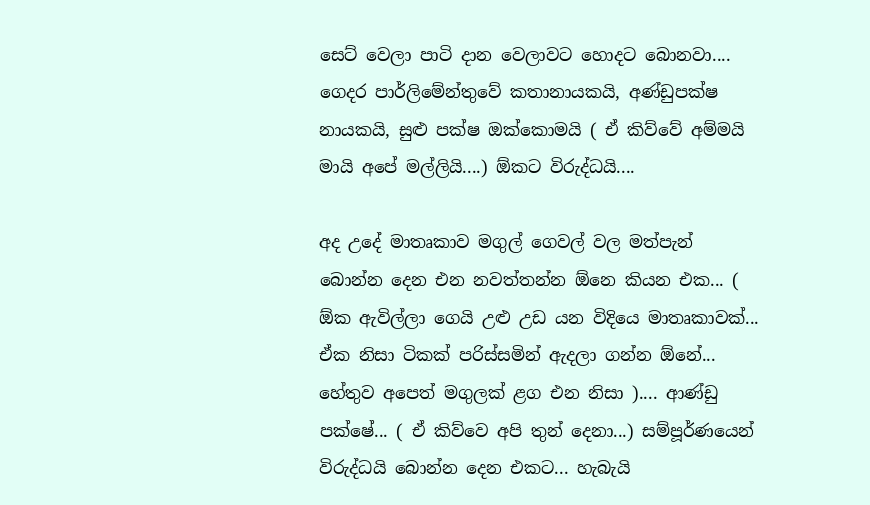සෙට් වෙලා පාටි දාන වෙලාවට හොදට බොනවා.... ගෙදර පාර්ලිමේන්තුවේ කතානායකයි, අණ්ඩුපක්ෂ නායකයි, සුළු පක්ෂ ඔක්කොමයි ( ඒ කිව්වේ අම්මයි මායි අපේ මල්ලියි....) ඕකට විරුද්ධයි....

අද උදේ මාතෘකාව මගුල් ගෙවල් වල මත්පැන් බොන්න දෙන එන නවත්තන්න ඕනෙ කියන එක... ( ඕක ඇවිල්ලා ගෙයි උළු උඩ යන විදියෙ මාතෘකාවක්... ඒක නිසා ටිකක් පරිස්සමින් ඇදලා ගන්න ඕනේ... හේතුව අපෙත් මගුලක් ළග එන නිසා ).... ආණ්ඩු පක්ෂේ... ( ඒ කිව්වෙ අපි තුන් දෙනා...) සම්පූර්ණයෙන් විරුද්ධයි බොන්න දෙන එකට... හැබැයි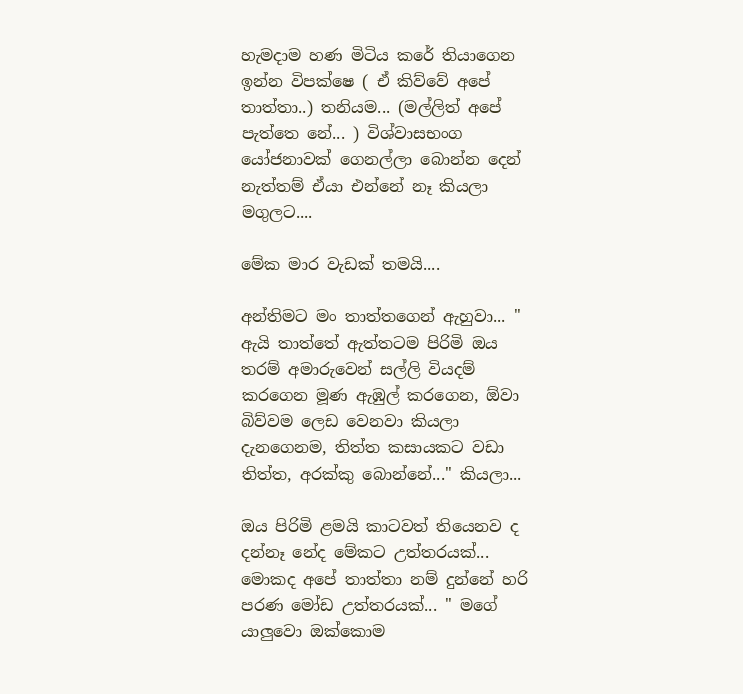හැමදාම හණ මිටිය කරේ තියාගෙන ඉන්න විපක්ෂෙ ( ඒ කිව්වේ අපේ තාත්තා..) තනියම... (මල්ලිත් අපේ පැත්තෙ නේ... ) විශ්වාසභංග යෝජනාවක් ගෙනල්ලා බොන්න දෙන් නැත්තම් ඒයා එන්නේ නෑ කියලා මගුලට....

මේක මාර වැඩක් තමයි....

අන්තිමට මං තාත්තගෙන් ඇහුවා... " ඇයි තාත්තේ ඇත්තටම පිරිමි ඔය තරම් අමාරුවෙන් සල්ලි වියදම් කරගෙන මූණ ඇඹුල් කරගෙන, ඕවා බිව්වම ලෙඩ වෙනවා කියලා දැනගෙනම, තිත්ත කසායකට වඩා තිත්ත, අරක්කු බොන්නේ..." කියලා...

ඔය පිරිමි ළමයි කාටවත් තියෙනව ද දන්නෑ නේද මේකට උත්තරයක්... මොකද අපේ තාත්තා නම් දුන්නේ හරි පරණ මෝඩ උත්තරයක්... " මගේ යාලුවො ඔක්කොම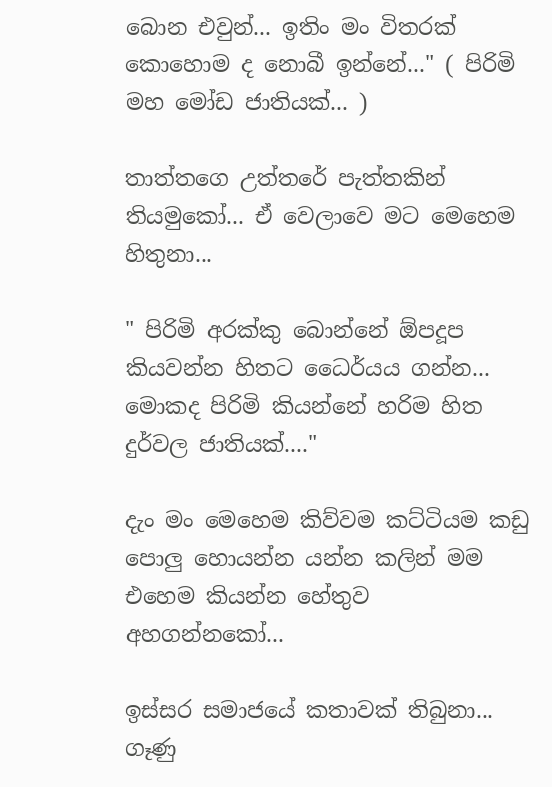බොන එවුන්... ඉතිං මං විතරක් කොහොම ද නොබී ඉන්නේ..." ( පිරිමි මහ මෝඩ ජාතියක්... )

තාත්‍තගෙ උත්තරේ පැත්තකින් තියමුකෝ... ඒ වෙලාවෙ මට මෙහෙම හිතුනා...

" පිරිමි අරක්කු ‍බොන්නේ ඕපදූප කියවන්න හිතට ධෛර්යය ගන්න... මොකද පිරිමි කියන්නේ හරිම හිත දුර්වල ජාතියක්...."

දැං මං මෙහෙම කිව්වම කට්ටියම කඩු පොලු හොයන්න යන්න කලින් මම එහෙම කියන්න හේතුව අහගන්නකෝ...

ඉස්සර සමාජයේ කතාවක් තිබුනා... ගෑණු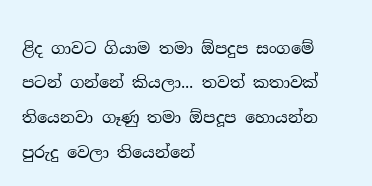ළිද ගාවට ගියාම තමා ඕපදුප සංගමේ පටන් ගන්නේ කියලා... තවත් කතාවක් තියෙනවා ගෑණු තමා ඕපදූප හොයන්න පුරුදු වෙලා තියෙන්නේ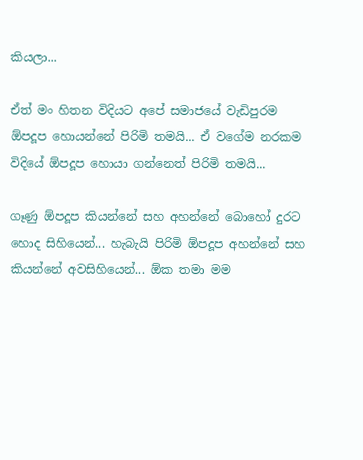කියලා...

ඒත් මං හිතන විදියට අපේ සමාජයේ වැඩිපුරම ඕපදූප හොයන්නේ පිරිමි තමයි... ඒ වගේම නරකම විදියේ ඕපදූප හොයා ගන්නෙත් පිරිමි තමයි...

ගෑණු ඕපදූප කියන්නේ සහ අහන්නේ බොහෝ දුරට හොද සිහියෙන්... හැබැයි පිරිමි ඕපදූප අහන්නේ සහ කියන්නේ අවසිහියෙන්... ඕක තමා මම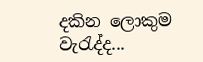දකින ලොකුම වැරැද්ද...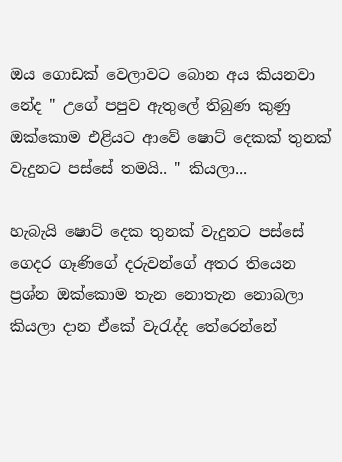ඔය ගොඩක් වෙලාවට බොන අය කියනවා නේද " උගේ පපුව ඇතුලේ තිබුණ කුණු ඔක්කොම එළියට ආවේ ෂොට් දෙකක් තුනක් වැදුනට පස්සේ තමයි.. " කියලා...

හැබැයි ෂොට් දෙක තුනක් වැදුනට පස්සේ ගෙදර ගෑණිගේ දරුවන්ගේ අතර තියෙන ප්‍රශ්න ඔක්කොම තැන නොතැන නොබලා කියලා දාන ඒකේ වැරැද්ද තේරෙන්නේ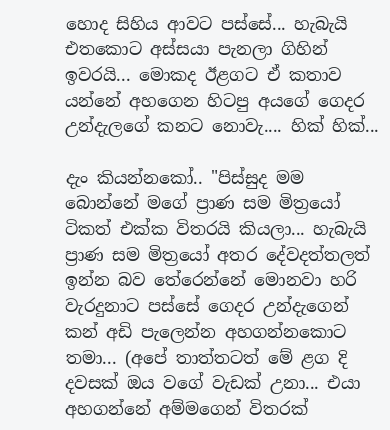හොද සිහිය ආවට පස්සේ... හැබැයි එතකොට අස්සයා පැනලා ගිහින් ඉවරයි... මොකද ඊළගට ඒ කතාව යන්නේ අහගෙන හිටපු අයගේ ගෙදර උන්දැලගේ කනට නොවැ.... හික් හික්...

දැං කියන්නකෝ.. "පිස්සුද මම බොන්නේ මගේ ප්‍රාණ සම මිත්‍රයෝ ටිකත් එක්ක විතරයි කියලා... හැබැයි ප්‍රාණ සම මිත්‍රයෝ අතර දේවදත්තලත් ඉන්න බව තේරෙන්නේ මොනවා හරි වැරදුනාට පස්සේ ගෙදර උන්දැගෙන් කන් අඩි පැලෙන්න අහගන්නකොට තමා... (අපේ තාත්තටත් මේ ළග දි දවසක් ඔය වගේ වැඩක් උනා... එයා අහගන්නේ අම්මගෙන් විතරක්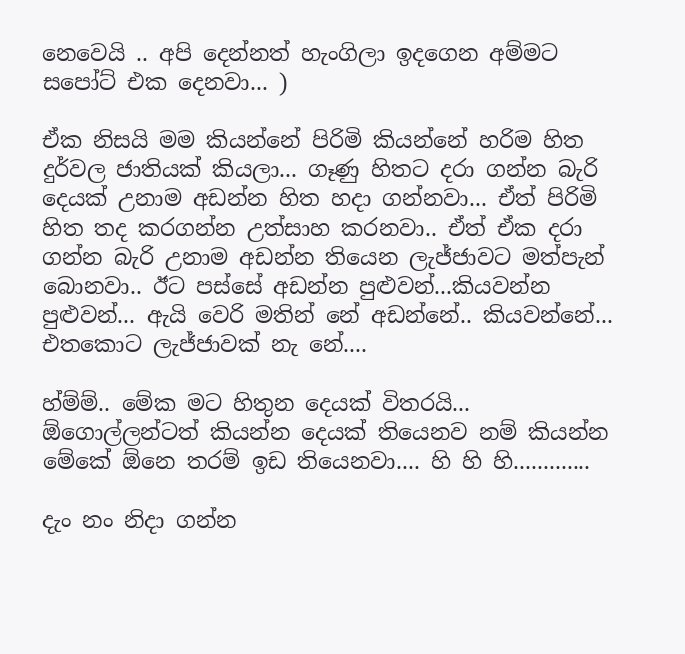නෙවෙයි .. අපි දෙන්නත් හැංගිලා ඉදගෙන අම්ම‍ට සපෝට් එක දෙනවා... )

ඒක නිසයි මම කියන්නේ පිරිමි කියන්නේ හරිම හිත දුර්වල ජාතියක් කියලා... ගෑණු හිතට දරා ගන්න බැරි දෙයක් උනාම අඩන්න හිත හදා ගන්නවා... ඒත් පිරිමි හිත තද කරගන්න උත්සාහ කරනවා.. ඒත් ඒක දරා ගන්න බැරි උනාම අඩන්න තියෙන ලැජ්ජාවට මත්පැන් බොනවා.. ඊට පස්සේ අඩන්න පුළුවන්...කියවන්න පුළුවන්... ඇයි වෙරි මතින් නේ අඩන්නේ.. කියවන්නේ... එතකොට ලැජ්ජාවක් නැ නේ....

හ්ම්ම්.. මේක මට හිතුන දෙයක් විතරයි... ඕගොල්ලන්ටත් කියන්න දෙයක් තියෙනව නම් කියන්න මේකේ ඕනෙ තරම් ඉඩ තියෙනවා.... හි හි හි.............

දැං නං නිදා ගන්න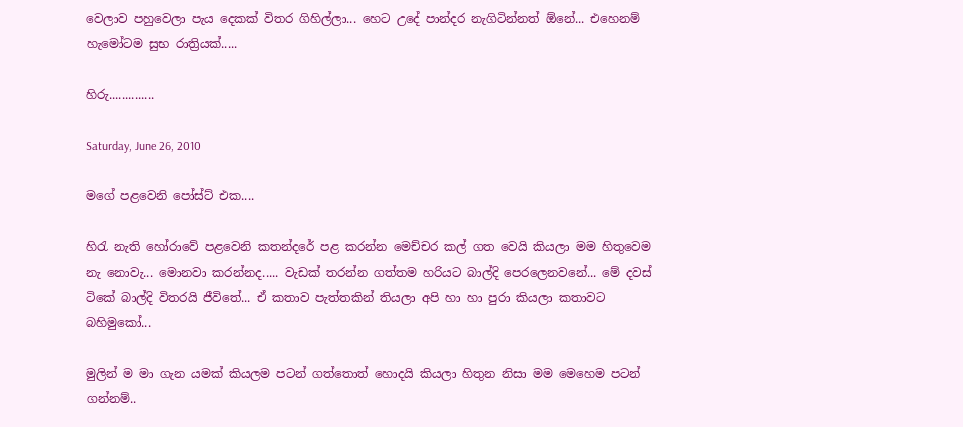වෙලාව පහුවෙලා පැය දෙකක් විතර ගිහිල්ලා... හෙට උදේ පාන්දර නැගිටින්නත් ඕනේ... එහෙනම් හැමෝටම සුභ රාත්‍රියක්.....

හිරු..............

Saturday, June 26, 2010

මගේ පළවෙනි පෝස්ට් එක....

හිරැ නැති හෝරාවේ පළවෙනි කතන්දරේ පළ කරන්න මෙච්චර කල් ගත වෙයි කියලා මම හිතුවෙම නැ නොවැ... මොනවා කරන්නද..... වැඩක් තරන්න ගත්තම හරියට බාල්දි පෙරලෙනවනේ... මේ දවස් ටිකේ බාල්දි විතරයි ජීවිතේ... ඒ කතාව පැත්තකින් තියලා අපි හා හා පුරා කියලා කතාවට බහිමුකෝ...

මුලින් ම මා ගැන යමක් කියලම පටන් ගත්තොත් හොදයි කියලා හිතුන නිසා මම මෙහෙම පටන් ගන්නම්..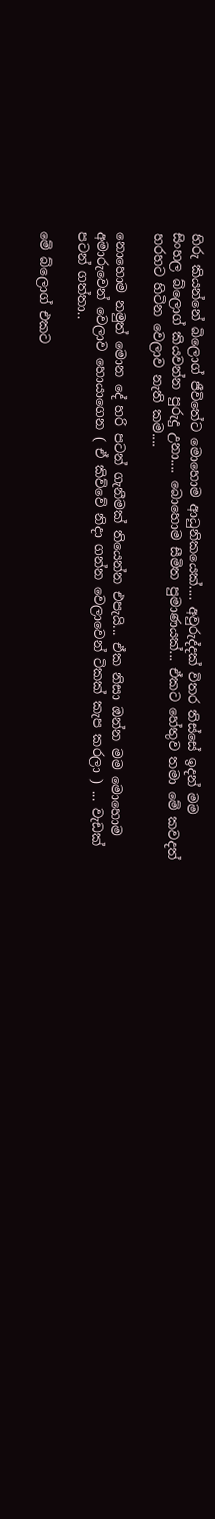හිරු කියන්නේ බිලොග් ජීවිතේට මොහොම ආධුනිකයෙක්.... අවුරුද්දක් විතර තිස්සේ ඉදන් මම සිංහල ‍බ්ලොග් කියවන්න පුරුදු උනා.... බොහොම සීමිත පුමාණයක්... ඒකට හේතුව තමා මේ කවදත් හරහට හිටින වෙලාව නැති කම....

නොහොම නමුත් මොන දේ හරි පටන් ගැනීමක් තියෙන්න එපැයි... ඒක නිසා ඔන්න මම මොහොම අමාරුවෙන් වෙලාව හොයාගෙන ( ඒ කිව්වේ නිදා ගන්න වෙලාවෙන් ටිකක් කැප කරලා ) ... වැඩක් පටන් ගත්තා..

මේ බ්ලොග් එකට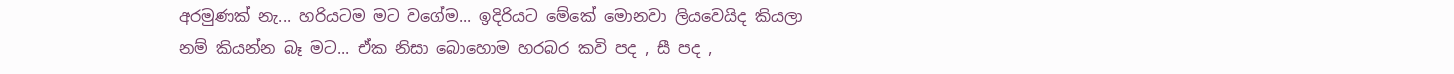අරමුණක් නැ... හරියටම මට වගේම... ඉදිරියට මේකේ මොනවා ලියවෙයිද කියලා නම් කියන්න බෑ මට... ඒක නිසා බොහොම හරබර කවි පද , සී පද ,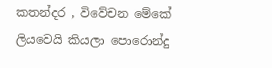කතන්දර , විවේචන මේකේ ලියවෙයි කියලා පොරොන්දු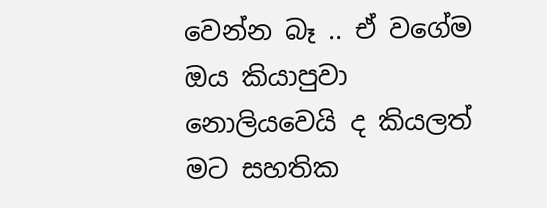වෙන්න බෑ .. ඒ වගේම ඔය කියාපුවා නොලියවෙයි ද කියලත් මට සහතික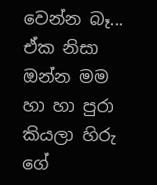වෙන්න බෑ... ඒක නිසා ඔන්න මම හා හා පුරා කියලා හිරු ගේ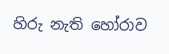හිරු නැති ‍හෝරාව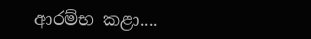ආරම්භ කළා....